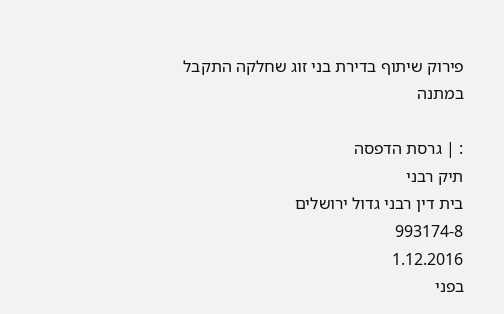פירוק שיתוף בדירת בני זוג שחלקה התקבל במתנה

: | גרסת הדפסה
תיק רבני
בית דין רבני גדול ירושלים
993174-8
1.12.2016
בפני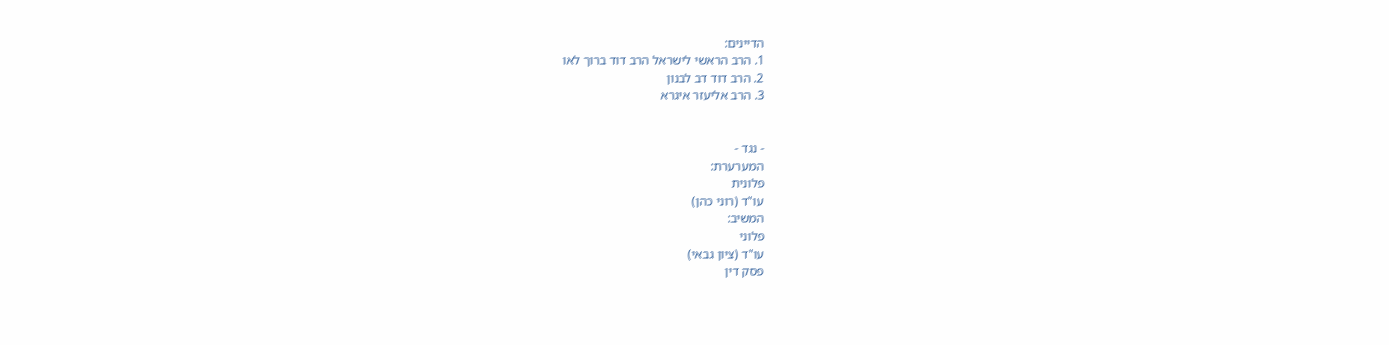הדיינים:
1. הרב הראשי לישראל הרב דוד ברוך לאו
2. הרב דוד דב לבנון
3. הרב אליעזר איגרא


- נגד -
המערערת:
פלונית
עו"ד (רוני כהן)
המשיב:
פלוני
עו"ד (ציון גבאי)
פסק דין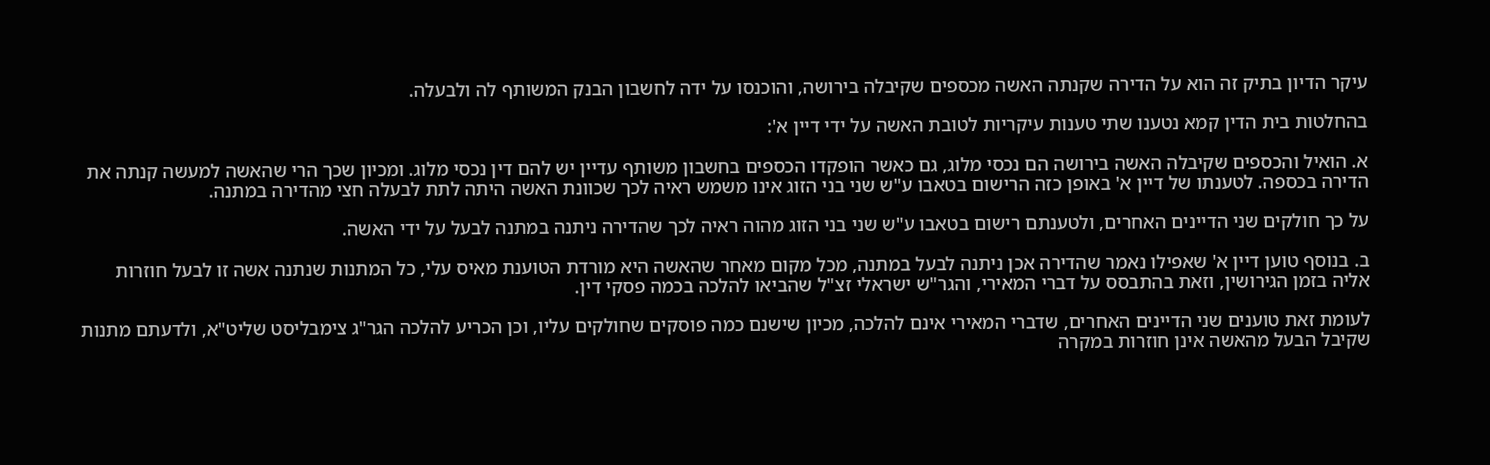עיקר הדיון בתיק זה הוא על הדירה שקנתה האשה מכספים שקיבלה בירושה, והוכנסו על ידה לחשבון הבנק המשותף לה ולבעלה.

בהחלטות בית הדין קמא נטענו שתי טענות עיקריות לטובת האשה על ידי דיין א':

א. הואיל והכספים שקיבלה האשה בירושה הם נכסי מלוג, גם כאשר הופקדו הכספים בחשבון משותף עדיין יש להם דין נכסי מלוג. ומכיון שכך הרי שהאשה למעשה קנתה את הדירה בכספה. לטענתו של דיין א' באופן כזה הרישום בטאבו ע"ש שני בני הזוג אינו משמש ראיה לכך שכוונת האשה היתה לתת לבעלה חצי מהדירה במתנה.

על כך חולקים שני הדיינים האחרים, ולטענתם רישום בטאבו ע"ש שני בני הזוג מהוה ראיה לכך שהדירה ניתנה במתנה לבעל על ידי האשה.

ב. בנוסף טוען דיין א' שאפילו נאמר שהדירה אכן ניתנה לבעל במתנה, מכל מקום מאחר שהאשה היא מורדת הטוענת מאיס עלי, כל המתנות שנתנה אשה זו לבעל חוזרות אליה בזמן הגירושין, וזאת בהתבסס על דברי המאירי, והגר"ש ישראלי זצ"ל שהביאו להלכה בכמה פסקי דין.

לעומת זאת טוענים שני הדיינים האחרים, שדברי המאירי אינם להלכה, מכיון שישנם כמה פוסקים שחולקים עליו, וכן הכריע להלכה הגר"ג צימבליסט שליט"א, ולדעתם מתנות שקיבל הבעל מהאשה אינן חוזרות במקרה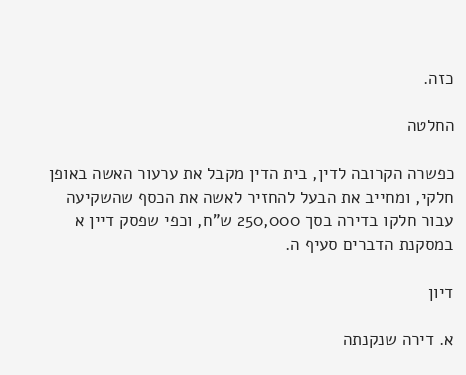כזה.

החלטה

כפשרה הקרובה לדין, בית הדין מקבל את ערעור האשה באופן חלקי, ומחייב את הבעל להחזיר לאשה את הכסף שהשקיעה עבור חלקו בדירה בסך 250,000 ש"ח, וכפי שפסק דיין א במסקנת הדברים סעיף ה.

דיון

א. דירה שנקנתה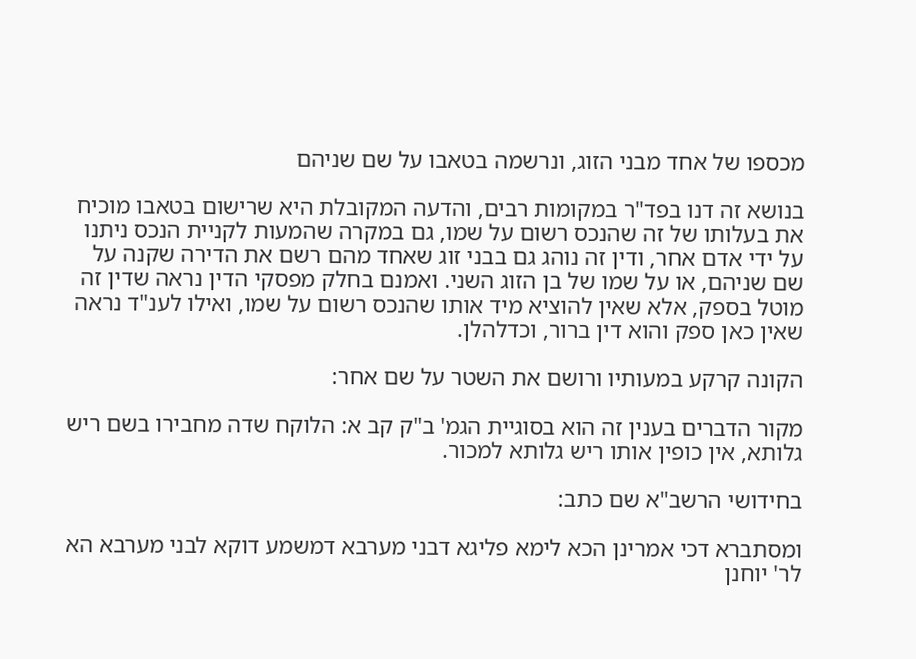מכספו של אחד מבני הזוג, ונרשמה בטאבו על שם שניהם

בנושא זה דנו בפד"ר במקומות רבים, והדעה המקובלת היא שרישום בטאבו מוכיח את בעלותו של זה שהנכס רשום על שמו, גם במקרה שהמעות לקניית הנכס ניתנו על ידי אדם אחר, ודין זה נוהג גם בבני זוג שאחד מהם רשם את הדירה שקנה על שם שניהם, או על שמו של בן הזוג השני. ואמנם בחלק מפסקי הדין נראה שדין זה מוטל בספק, אלא שאין להוציא מיד אותו שהנכס רשום על שמו, ואילו לענ"ד נראה שאין כאן ספק והוא דין ברור, וכדלהלן.

הקונה קרקע במעותיו ורושם את השטר על שם אחר:

מקור הדברים בענין זה הוא בסוגיית הגמ' ב"ק קב א: הלוקח שדה מחבירו בשם ריש גלותא, אין כופין אותו ריש גלותא למכור.

בחידושי הרשב"א שם כתב:

ומסתברא דכי אמרינן הכא לימא פליגא דבני מערבא דמשמע דוקא לבני מערבא הא לר' יוחנן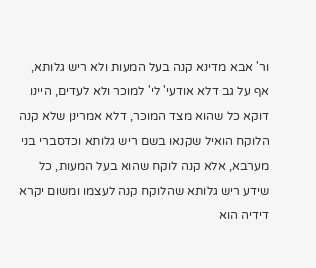ור' אבא מדינא קנה בעל המעות ולא ריש גלותא, אף על גב דלא אודעי' לי' למוכר ולא לעדים, היינו דוקא כל שהוא מצד המוכר, דלא אמרינן שלא קנה הלוקח הואיל שקנאו בשם ריש גלותא וכדסברי בני מערבא, אלא קנה לוקח שהוא בעל המעות, כל שידע ריש גלותא שהלוקח קנה לעצמו ומשום יקרא דידיה הוא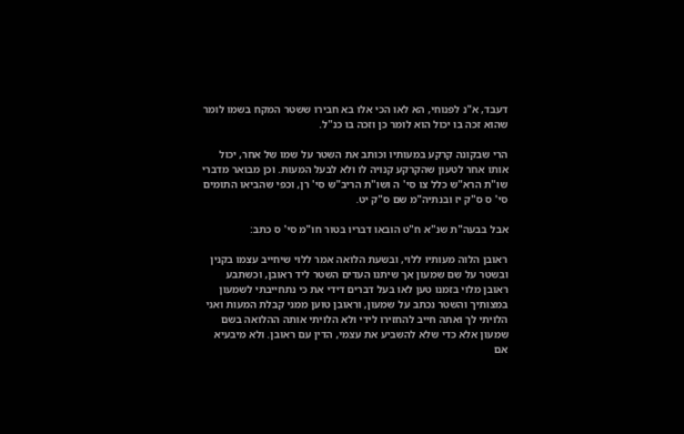דעבד, א"נ לפנוחי, הא לאו הכי אלו בא חבירו ששטר המקח בשמו לומר שהוא זכה בו יכול הוא לומר כן וזכה בו כנ"ל.

הרי שבקונה קרקע במעותיו וכותב את השטר על שמו של אחר, יכול אותו אחר לטעון שהקרקע קנויה לו ולא לבעל המעות. וכן מבואר מדברי שו"ת הרא"ש כלל צו סי' ה ושו"ת הריב"ש סי' רן, וכפי שהביאו התומים סי' ס ס"ק יז ובנתיה"מ שם ס"ק יט.

אבל בבעה"ת שנ"א ח"ט הובאו דבריו בטור חו"מ סי' ס כתב:

ראובן הלוה מעותיו ללוי, ובשעת הלואה אמר ללוי שיחייב עצמו בקנין ובשטר על שם שמעון אך שיתנו העדים השטר ליד ראובן, וכשתבע ראובן מלוי בזמנו טען לאו בעל דברים דידי את כי נתחייבתי לשמעון במצותיך והשטר נכתב על שמעון, וראובן טוען ממני קבלת המעות ואני הלויתי לך ואתה חייב להחזירו לידי ולא הלויתי אותה ההלואה בשם שמעון אלא כדי שלא להשביע את עצמי, הדין עם ראובן. ולא מיבעיא אם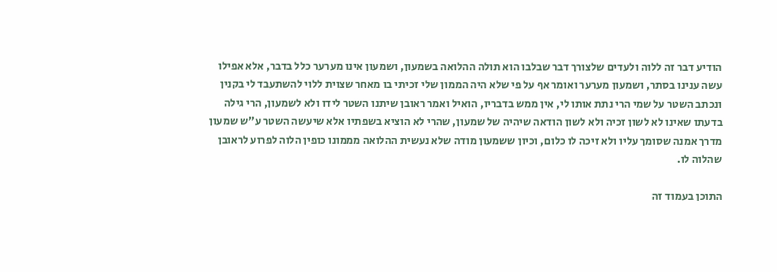הודיע דבר זה ללוה ולעדים שלצורך דבר שבלבו הוא תולה ההלואה בשמעון, ושמעון אינו מערער כלל בדבר, אלא אפילו עשה ענינו בסתר, ושמעון מערער ואומר אף על פי שלא היה הממון שלי זכיתי בו מאחר שצוית ללוי להשתעבד לי בקנין ונכתב השטר על שמי הרי נתת אותו לי, אין ממש בדבריו, הואיל ואמר ראובן שיתנו השטר לידו ולא לשמעון, הרי גילה בדעתו שאינו לא לשון זכיה ולא לשון הודאה שיהיה של שמעון, שהרי לא הוציא בשפתיו אלא שיעשה השטר ע"ש שמעון מדרך אמנה שסומך עליו ולא זיכה לו כלום, וכיון ששמעון מודה שלא נעשית ההלואה מממונו כופין הלוה לפרוע לראובן שהלוה לו.

התוכן בעמוד זה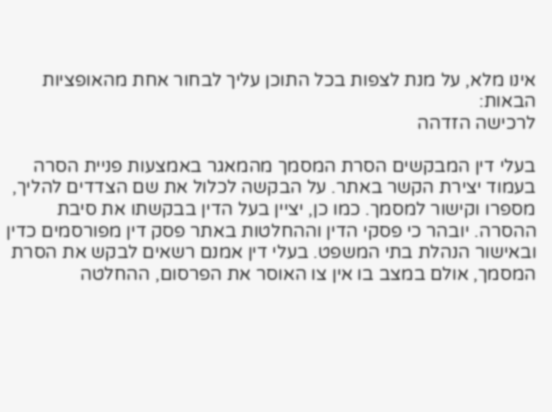אינו מלא, על מנת לצפות בכל התוכן עליך לבחור אחת מהאופציות הבאות:
לרכישה הזדהה

בעלי דין המבקשים הסרת המסמך מהמאגר באמצעות פניית הסרה בעמוד יצירת הקשר באתר. על הבקשה לכלול את שם הצדדים להליך, מספרו וקישור למסמך. כמו כן, יציין בעל הדין בבקשתו את סיבת ההסרה. יובהר כי פסקי הדין וההחלטות באתר פסק דין מפורסמים כדין ובאישור הנהלת בתי המשפט. בעלי דין אמנם רשאים לבקש את הסרת המסמך, אולם במצב בו אין צו האוסר את הפרסום, ההחלטה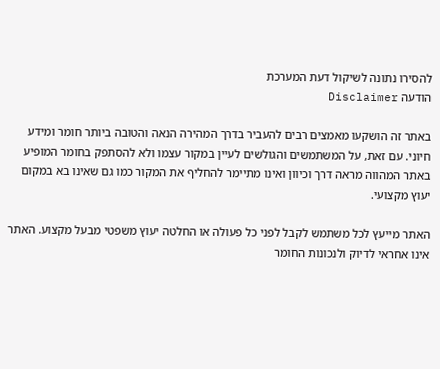להסירו נתונה לשיקול דעת המערכת
הודעה Disclaimer

באתר זה הושקעו מאמצים רבים להעביר בדרך המהירה הנאה והטובה ביותר חומר ומידע חיוני. עם זאת, על המשתמשים והגולשים לעיין במקור עצמו ולא להסתפק בחומר המופיע באתר המהווה מראה דרך וכיוון ואינו מתיימר להחליף את המקור כמו גם שאינו בא במקום יעוץ מקצועי.

האתר מייעץ לכל משתמש לקבל לפני כל פעולה או החלטה יעוץ משפטי מבעל מקצוע. האתר אינו אחראי לדיוק ולנכונות החומר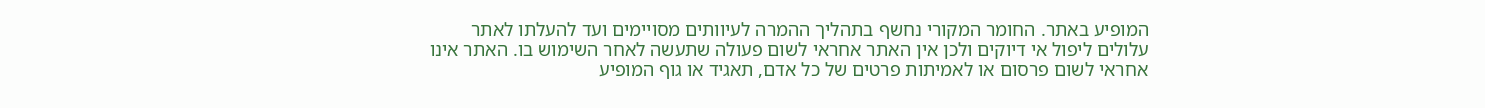המופיע באתר. החומר המקורי נחשף בתהליך ההמרה לעיוותים מסויימים ועד להעלתו לאתר עלולים ליפול אי דיוקים ולכן אין האתר אחראי לשום פעולה שתעשה לאחר השימוש בו. האתר אינו אחראי לשום פרסום או לאמיתות פרטים של כל אדם, תאגיד או גוף המופיע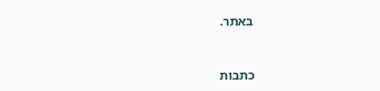באתר.


כתבות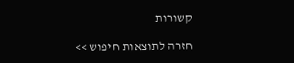קשורות

חזרה לתוצאות חיפוש >>